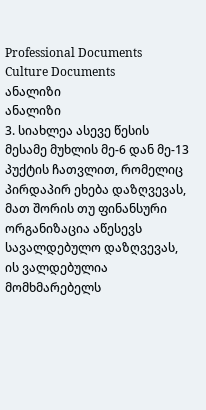Professional Documents
Culture Documents
ანალიზი
ანალიზი
3. სიახლეა ასევე წესის მესამე მუხლის მე-6 დან მე-13 პუქტის ჩათვლით, რომელიც
პირდაპირ ეხება დაზღვევას, მათ შორის თუ ფინანსური ორგანიზაცია აწესევს
სავალდებულო დაზღვევას, ის ვალდებულია მომხმარებელს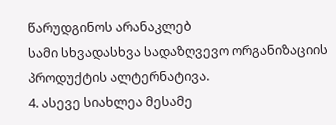წარუდგინოს არანაკლებ
სამი სხვადასხვა სადაზღვევო ორგანიზაციის პროდუქტის ალტერნატივა.
4. ასევე სიახლეა მესამე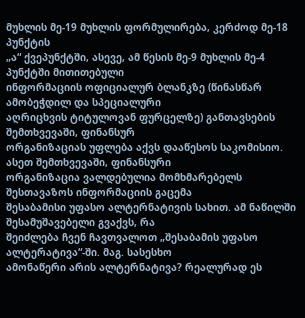მუხლის მე-19 მუხლის ფორმულირება, კერძოდ მე-18 პუნქტის
„ა“ ქვეპუნქტში, ასევე, ამ წესის მე-9 მუხლის მე-4 პუნქტში მითითებული
ინფორმაციის ოფიციალურ ბლანკზე (წინასწარ ამობეჭდილ და სპეციალური
აღრიცხვის ტიტულოვან ფურცელზე) განთავსების შემთხვევაში, ფინანსურ
ორგანიზაციას უფლება აქვს დააწესოს საკომისიო. ასეთ შემთხვევაში, ფინანსური
ორგანიზაცია ვალდებულია მომხმარებელს შესთავაზოს ინფორმაციის გაცემა
შესაბამისი უფასო ალტერნატივის სახით. ამ ნაწილში შესამუშავებელი გვაქვს, რა
შეიძლება ჩვენ ჩავთვალოთ „შესაბამის უფასო ალტერატივა“-ში. მაგ. სასესხო
ამონაწერი არის ალტერნატივა? რეალურად ეს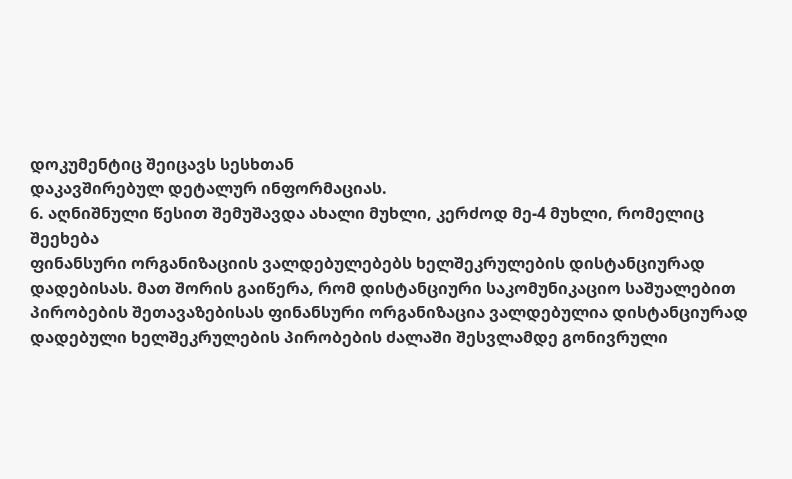დოკუმენტიც შეიცავს სესხთან
დაკავშირებულ დეტალურ ინფორმაციას.
6. აღნიშნული წესით შემუშავდა ახალი მუხლი, კერძოდ მე-4 მუხლი, რომელიც შეეხება
ფინანსური ორგანიზაციის ვალდებულებებს ხელშეკრულების დისტანციურად
დადებისას. მათ შორის გაიწერა, რომ დისტანციური საკომუნიკაციო საშუალებით
პირობების შეთავაზებისას ფინანსური ორგანიზაცია ვალდებულია დისტანციურად
დადებული ხელშეკრულების პირობების ძალაში შესვლამდე გონივრული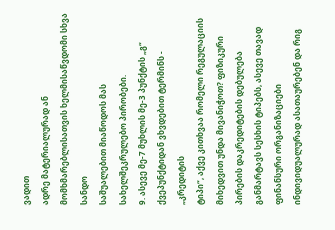ვადით
ადრე მატერიალურად ან მომხმარებლისათვის ხელმისაწვდომი სხვა სანდო
საშუალებით მიაწოდოს მას სახელშეკრულებო პირობები.
9. ასევე მე-7 მუხლის მე-3 პუნქტის „გ“ ქვეპუნქტიდან ვხვდებით ტერმინს - „კრედიტის
ტიპი“, აქვე კითხვაა რომელი რეგულაციის მიხედვით უნდა მივანიჭოთ? ფიზიკური
პირების დაკრედიტების დებულება განმარტავს სესხის ტიპებს, ასევე თავად
ფინანსური ორგანიზაციები ინდივიდუალურად ასათაურებენ და რიგ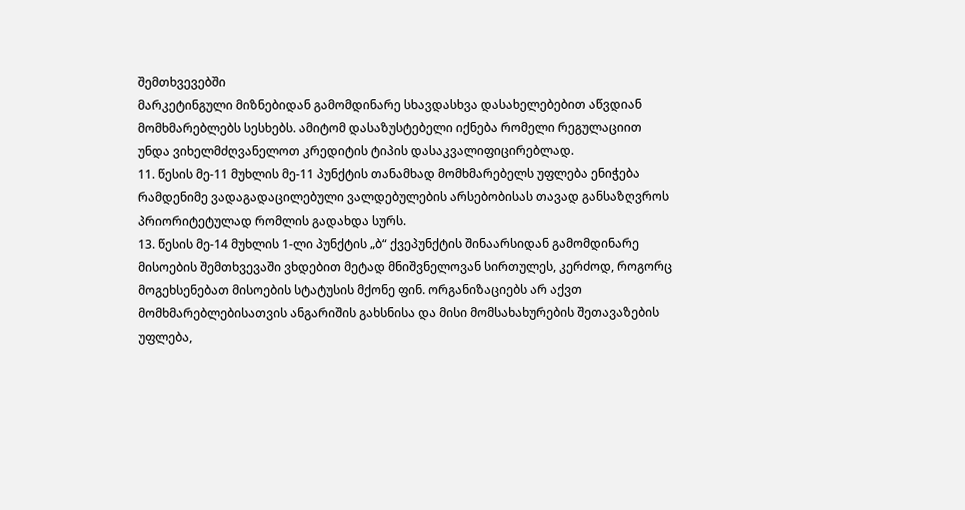შემთხვევებში
მარკეტინგული მიზნებიდან გამომდინარე სხავდასხვა დასახელებებით აწვდიან
მომხმარებლებს სესხებს. ამიტომ დასაზუსტებელი იქნება რომელი რეგულაციით
უნდა ვიხელმძღვანელოთ კრედიტის ტიპის დასაკვალიფიცირებლად.
11. წესის მე-11 მუხლის მე-11 პუნქტის თანამხად მომხმარებელს უფლება ენიჭება
რამდენიმე ვადაგადაცილებული ვალდებულების არსებობისას თავად განსაზღვროს
პრიორიტეტულად რომლის გადახდა სურს.
13. წესის მე-14 მუხლის 1-ლი პუნქტის „ბ“ ქვეპუნქტის შინაარსიდან გამომდინარე
მისოების შემთხვევაში ვხდებით მეტად მნიშვნელოვან სირთულეს, კერძოდ, როგორც
მოგეხსენებათ მისოების სტატუსის მქონე ფინ. ორგანიზაციებს არ აქვთ
მომხმარებლებისათვის ანგარიშის გახსნისა და მისი მომსახახურების შეთავაზების
უფლება,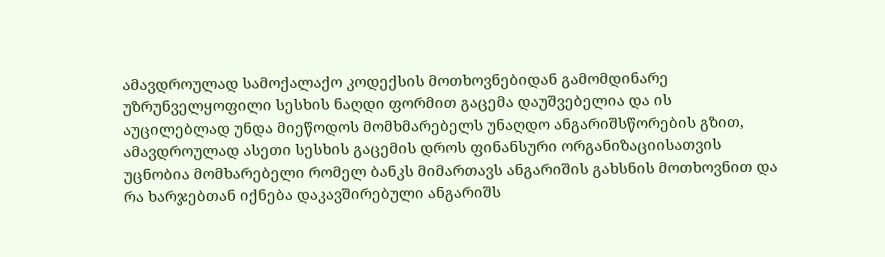ამავდროულად სამოქალაქო კოდექსის მოთხოვნებიდან გამომდინარე
უზრუნველყოფილი სესხის ნაღდი ფორმით გაცემა დაუშვებელია და ის
აუცილებლად უნდა მიეწოდოს მომხმარებელს უნაღდო ანგარიშსწორების გზით,
ამავდროულად ასეთი სესხის გაცემის დროს ფინანსური ორგანიზაციისათვის
უცნობია მომხარებელი რომელ ბანკს მიმართავს ანგარიშის გახსნის მოთხოვნით და
რა ხარჯებთან იქნება დაკავშირებული ანგარიშს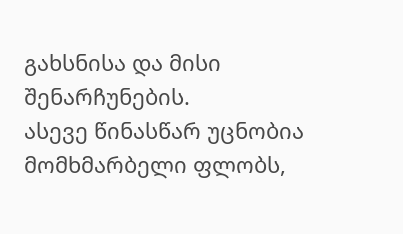გახსნისა და მისი შენარჩუნების.
ასევე წინასწარ უცნობია მომხმარბელი ფლობს,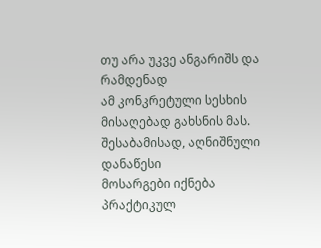თუ არა უკვე ანგარიშს და რამდენად
ამ კონკრეტული სესხის მისაღებად გახსნის მას. შესაბამისად, აღნიშნული დანაწესი
მოსარგები იქნება პრაქტიკულ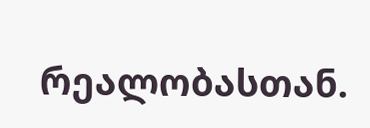რეალობასთან.